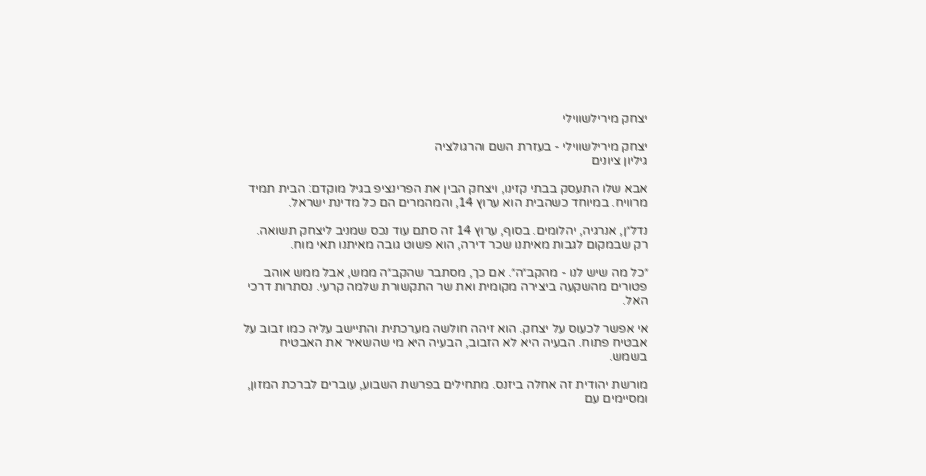יצחק מירילשווילי

יצחק מירילשווילי - בעזרת השם והרגולציה
גיליון ציונים

אבא שלו התעסק בבתי קזינו, ויצחק הבין את הפרינציפ בגיל מוקדם: הבית תמיד מרוויח. במיוחד כשהבית הוא ערוץ 14, והמהמרים הם כל מדינת ישראל.

נדל״ן, אנרגיה, יהלומים. בסוף, ערוץ 14 זה סתם עוד נכס שמניב ליצחק תשואה. רק שבמקום לגבות מאיתנו שכר דירה, הוא פשוט גובה מאיתנו תאי מוח.

״כל מה שיש לנו - מהקב״ה״. אם כך, מסתבר שהקב״ה ממש, אבל ממש אוהב פטורים מהשקעה ביצירה מקומית ואת שר התקשורת שלמה קרעי. נסתרות דרכי האל.

אי אפשר לכעוס על יצחק. הוא זיהה חולשה מערכתית והתיישב עליה כמו זבוב על אבטיח פתוח. הבעיה היא לא הזבוב, הבעיה היא מי שהשאיר את האבטיח בשמש.

מורשת יהודית זה אחלה ביזנס. מתחילים בפרשת השבוע, עוברים לברכת המזון, ומסיימים עם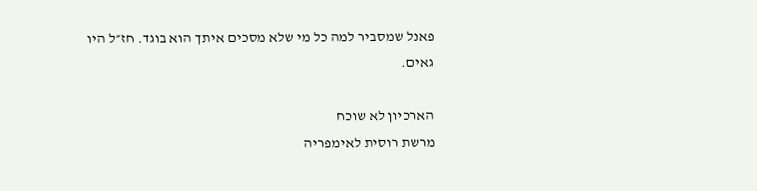פאנל שמסביר למה כל מי שלא מסכים איתך הוא בוגד. חז״ל היו גאים.

הארכיון לא שוכח
מרשת רוסית לאימפריה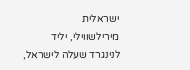ישראלית
מירילשווילי, יליד לנינגרד שעלה לישראל,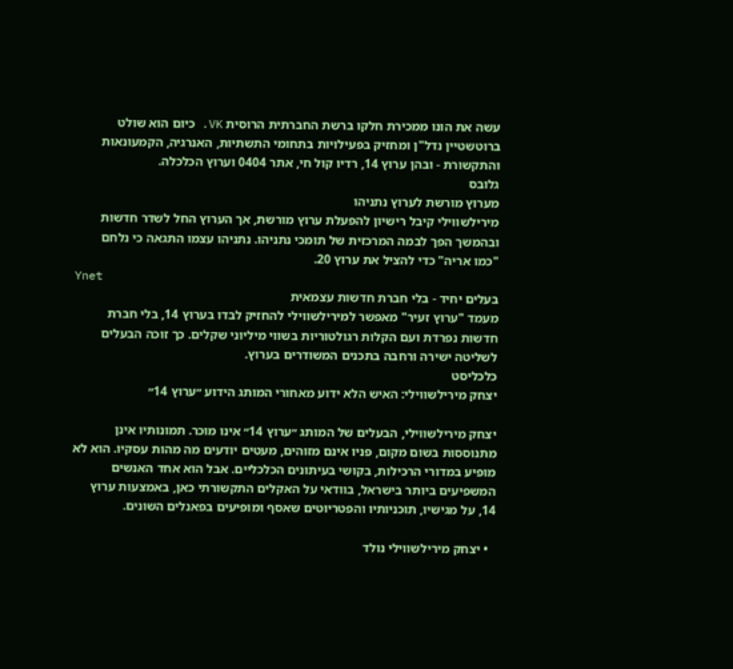עשה את הונו ממכירת חלקו ברשת החברתית הרוסית VK. כיום הוא שולט ברוטשטיין נדל"ן ומחזיק בפעילויות בתחומי התשתיות, האנרגיה, הקמעונאות והתקשורת - ובהן ערוץ 14, רדיו קול חי, אתר 0404 וערוץ הכלכלה.
גלובס
מערוץ מורשת לערוץ נתניהו
מירילשווילי קיבל רישיון להפעלת ערוץ מורשת, אך הערוץ החל לשדר חדשות ובהמשך הפך לבמה המרכזית של תומכי נתניהו. נתניהו עצמו התגאה כי נלחם "כמו אריה" כדי להציל את ערוץ 20.
Ynet
בעלים יחיד - בלי חברת חדשות עצמאית
מעמד "ערוץ זעיר" מאפשר למירילשווילי להחזיק לבדו בערוץ 14, בלי חברת חדשות נפרדת ועם הקלות רגולטוריות בשווי מיליוני שקלים. כך זוכה הבעלים לשליטה ישירה ורחבה בתכנים המשודרים בערוץ.
כלכליסט
יצחק מירילשווילי: האיש הלא ידוע מאחורי המותג הידוע ״ערוץ 14״

יצחק מירילשווילי, הבעלים של המותג ״ערוץ 14״ אינו מוכר. תמונותיו אינן מתנוססות בשום מקום, פניו אינם מזוהים, מעטים יודעים מה מהות עסקיו. הוא לא מופיע במדורי הרכילות, בקושי בעיתונים הכלכליים. אבל הוא אחד האנשים המשפיעים ביותר בישראל, בוודאי על האקלים התקשורתי כאן, באמצעות ערוץ 14, על מגישיו, תוכניותיו והפטריוטים שאסף ומופיעים בפאנלים השונים.

  • יצחק מירילשווילי נולד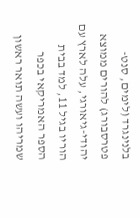בלנינגרד (לימים, סנט-פטרסבורג) להורים ממוצא יהודי-גיאורגי, עלה לארץ עם הוריו בגיל 11, למד בבית הספר האמריקאי בכפר שמריהו ועשה תואר ראשון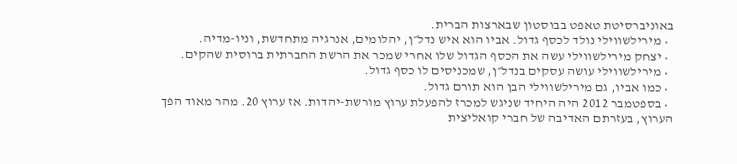באוניברסיטת טאפט בבוסטון שבארצות הברית.
  • מירילשווילי נולד לכסף גדול. אביו הוא איש נדל״ן, יהלומים, אנרגיה מתחדשת, וניו-מדיה.
  • יצחק מירילשווילי עשה את הכסף הגדול שלו אחרי שמכר את הרשת החברתית ברוסית שהקים.
  • מירילשווילי עושה עסקים בנדל״ן, שמכניסים לו כסף גדול.
  • כמו אביו, גם מירילשווילי הבן הוא תורם גדול.
  • בספטמבר 2012 היה היחיד שניגש למכרז להפעלת ערוץ מורשת-יהדות. אז ערוץ 20. מהר מאוד הפך הערוץ, בעזרתם האדיבה של חברי קואליצית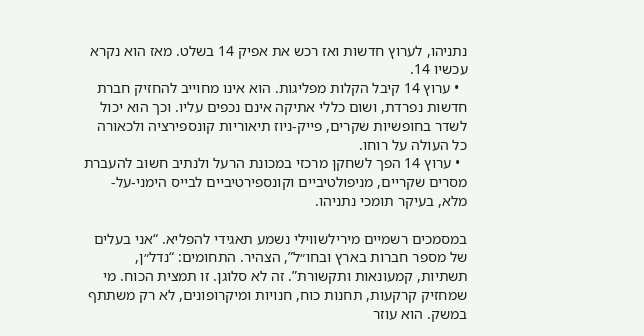נתניהו, לערוץ חדשות ואז רכש את אפיק 14 בשלט. מאז הוא נקרא עכשיו 14.
  • ערוץ 14 קיבל הקלות מפליגות. הוא אינו מחוייב להחזיק חברת חדשות נפרדת, ושום כללי אתיקה אינם נכפים עליו. וכך הוא יכול לשדר בחופשיות שקרים, פייק-ניוז תיאוריות קונספירציה ולכאורה כל העולה על רוחו.
  • ערוץ 14 הפך לשחקן מרכזי במכונת הרעל ולנתיב חשוב להעברת מסרים שקריים, מניפולטיביים וקונספירטיביים לבייס הימני-על-מלא, בעיקר תומכי נתניהו.

במסמכים רשמיים מירילשווילי נשמע תאגידי להפליא. “אני בעלים של מספר חברות בארץ ובחו״ל”, הצהיר. התחומים: “נדל״ן, תשתיות, קמעונאות ותקשורת”. זה לא סלוגן. זו תמצית הכוח. מי שמחזיק קרקעות, תחנות כוח, חנויות ומיקרופונים, לא רק משתתף במשק. הוא עוזר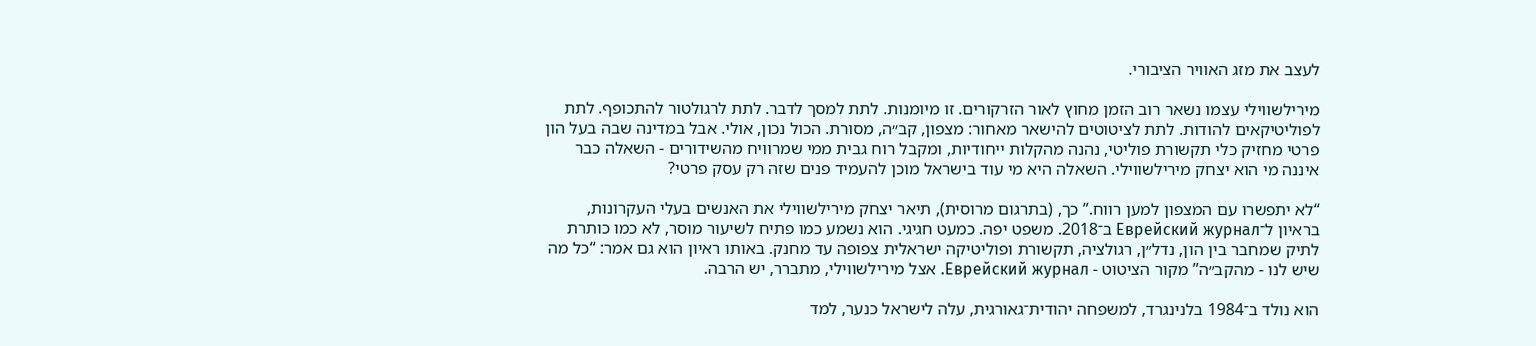לעצב את מזג האוויר הציבורי.

מירילשווילי עצמו נשאר רוב הזמן מחוץ לאור הזרקורים. זו מיומנות. לתת למסך לדבר. לתת לרגולטור להתכופף. לתת לפוליטיקאים להודות. לתת לציטוטים להישאר מאחור: מצפון, קב״ה, מסורת. הכול נכון, אולי. אבל במדינה שבה בעל הון פרטי מחזיק כלי תקשורת פוליטי, נהנה מהקלות ייחודיות, ומקבל רוח גבית ממי שמרוויח מהשידורים - השאלה כבר איננה מי הוא יצחק מירילשווילי. השאלה היא מי עוד בישראל מוכן להעמיד פנים שזה רק עסק פרטי?

“לא יתפשרו עם המצפון למען רווח.” כך, (בתרגום מרוסית), תיאר יצחק מירילשווילי את האנשים בעלי העקרונות, בראיון ל־Еврейский журнал ב־2018. משפט יפה. כמעט חגיגי. הוא נשמע כמו פתיח לשיעור מוסר, לא כמו כותרת לתיק שמחבר בין הון, נדל״ן, רגולציה, תקשורת ופוליטיקה ישראלית צפופה עד מחנק. באותו ראיון הוא גם אמר: “כל מה שיש לנו - מהקב״ה” מקור הציטוט - Еврейский журнал. אצל מירילשווילי, מתברר, יש הרבה.

הוא נולד ב־1984 בלנינגרד, למשפחה יהודית־גאורגית, עלה לישראל כנער, למד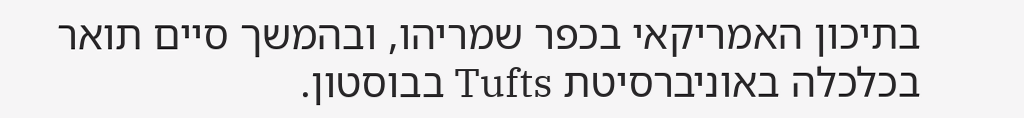בתיכון האמריקאי בכפר שמריהו, ובהמשך סיים תואר בכלכלה באוניברסיטת Tufts בבוסטון.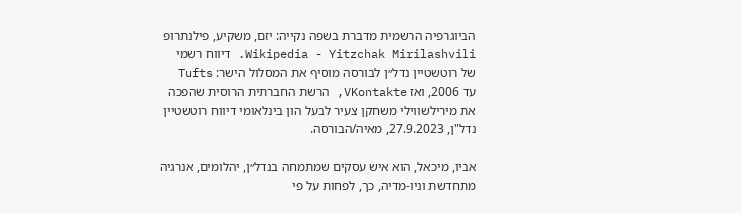הביוגרפיה הרשמית מדברת בשפה נקייה: יזם, משקיע, פילנתרופ Wikipedia - Yitzchak Mirilashvili. דיווח רשמי של רוטשטיין נדל״ן לבורסה מוסיף את המסלול הישר: Tufts עד 2006, ואז VKontakte, הרשת החברתית הרוסית שהפכה את מירילשווילי משחקן צעיר לבעל הון בינלאומי דיווח רוטשטיין נדל"ן, 27.9.2023, מאיה/הבורסה.

אביו, מיכאל, הוא איש עסקים שמתמחה בנדל״ן, יהלומים, אנרגיה מתחדשת וניו-מדיה, כך, לפחות על פי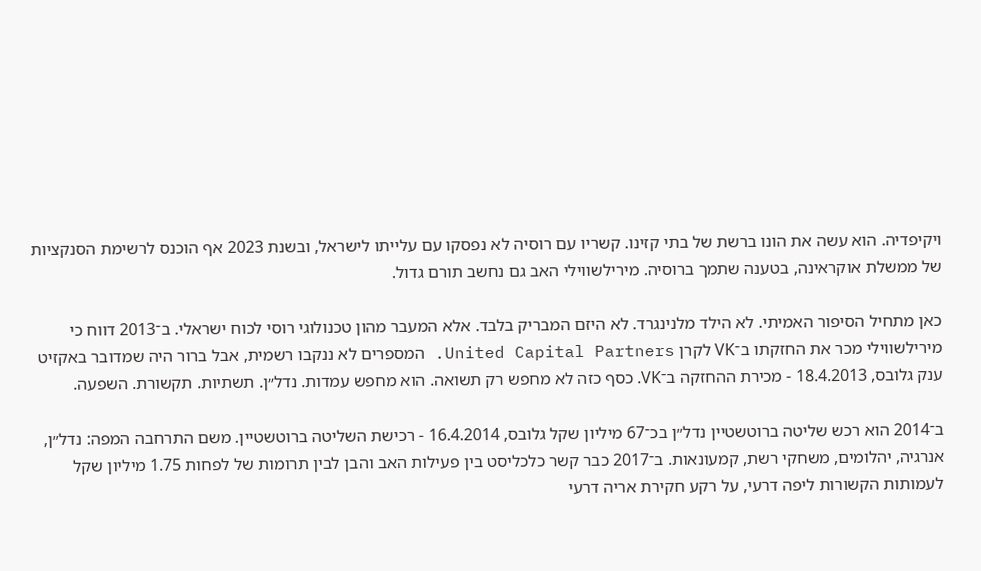ויקיפדיה. הוא עשה את הונו ברשת של בתי קזינו. קשריו עם רוסיה לא נפסקו עם עלייתו לישראל, ובשנת 2023 אף הוכנס לרשימת הסנקציות של ממשלת אוקראינה, בטענה שתמך ברוסיה. מירילשווילי האב גם נחשב תורם גדול.

כאן מתחיל הסיפור האמיתי. לא הילד מלנינגרד. לא היזם המבריק בלבד. אלא המעבר מהון טכנולוגי רוסי לכוח ישראלי. ב־2013 דווח כי מירילשווילי מכר את החזקתו ב־VK לקרן United Capital Partners. המספרים לא ננקבו רשמית, אבל ברור היה שמדובר באקזיט ענק גלובס, 18.4.2013 - מכירת ההחזקה ב־VK. כסף כזה לא מחפש רק תשואה. הוא מחפש עמדות. נדל״ן. תשתיות. תקשורת. השפעה.

ב־2014 הוא רכש שליטה ברוטשטיין נדל״ן בכ־67 מיליון שקל גלובס, 16.4.2014 - רכישת השליטה ברוטשטיין. משם התרחבה המפה: נדל״ן, אנרגיה, יהלומים, משחקי רשת, קמעונאות. ב־2017 כבר קשר כלכליסט בין פעילות האב והבן לבין תרומות של לפחות 1.75 מיליון שקל לעמותות הקשורות ליפה דרעי, על רקע חקירת אריה דרעי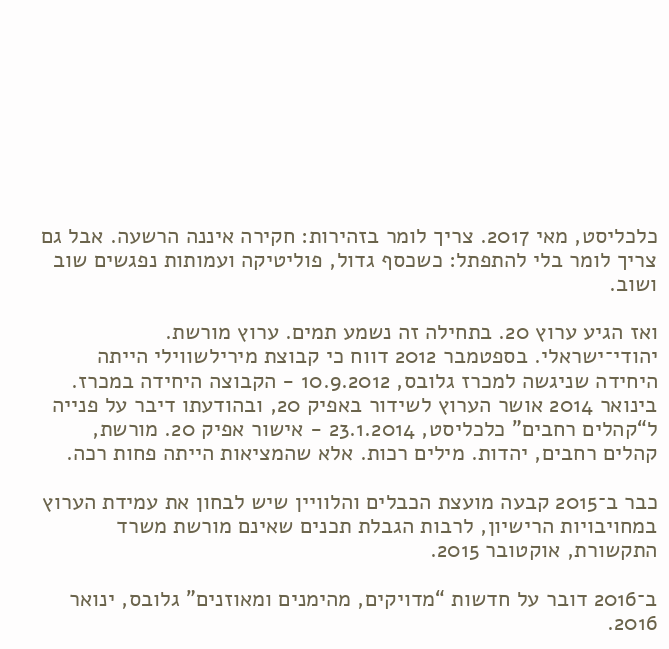כלכליסט, מאי 2017. צריך לומר בזהירות: חקירה איננה הרשעה. אבל גם צריך לומר בלי להתפתל: כשכסף גדול, פוליטיקה ועמותות נפגשים שוב ושוב.

ואז הגיע ערוץ 20. בתחילה זה נשמע תמים. ערוץ מורשת. יהודי־ישראלי. בספטמבר 2012 דווח כי קבוצת מירילשווילי הייתה היחידה שניגשה למכרז גלובס, 10.9.2012 - הקבוצה היחידה במכרז. בינואר 2014 אושר הערוץ לשידור באפיק 20, ובהודעתו דיבר על פנייה ל“קהלים רחבים” כלכליסט, 23.1.2014 - אישור אפיק 20. מורשת, קהלים רחבים, יהדות. מילים רכות. אלא שהמציאות הייתה פחות רכה.

כבר ב־2015 קבעה מועצת הכבלים והלוויין שיש לבחון את עמידת הערוץ במחויבויות הרישיון, לרבות הגבלת תכנים שאינם מורשת משרד התקשורת, אוקטובר 2015.

ב־2016 דובר על חדשות “מדויקים, מהימנים ומאוזנים” גלובס, ינואר 2016.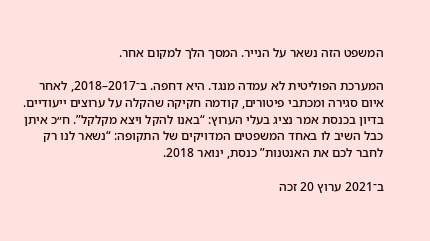המשפט הזה נשאר על הנייר. המסך הלך למקום אחר.

המערכת הפוליטית לא עמדה מנגד. היא דחפה. ב־2017–2018, לאחר איום סגירה ומכתבי פיטורים, קודמה חקיקה שהקלה על ערוצים ייעודיים. בדיון בכנסת אמר נציג בעלי הערוץ: “באנו להקל ויצא מקלקל”. ח״כ איתן כבל השיב לו באחד המשפטים המדויקים של התקופה: “נשאר לנו רק לחבר לכם את האנטנות” כנסת, ינואר 2018.

ב־2021 ערוץ 20 זכה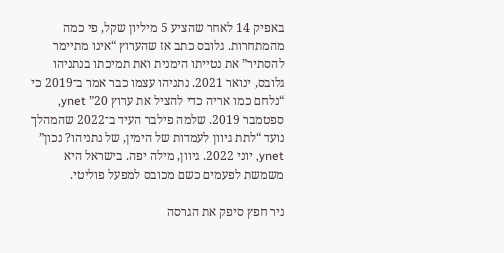באפיק 14 לאחר שהציע 5 מיליון שקל, פי כמה מהמתחרות. גלובס כתב אז שהערוץ “אינו מתיימר להסתיר” את נטייתו הימנית ואת תמיכתו בנתניהו גלובס, ינואר 2021. נתניהו עצמו כבר אמר ב־2019 כי “נלחם כמו אריה כדי להציל את ערוץ 20” ynet, ספטמבר 2019. שלמה פילבר העיד ב־2022 שהמהלך נועד “לתת גיוון לעמדות של הימין, של נתניהו? נכון” ynet, יוני 2022. גיוון, מילה יפה. בישראל היא משמשת לפעמים כשם מכובס למפעל פוליטי.

ניר חפץ סיפק את הגרסה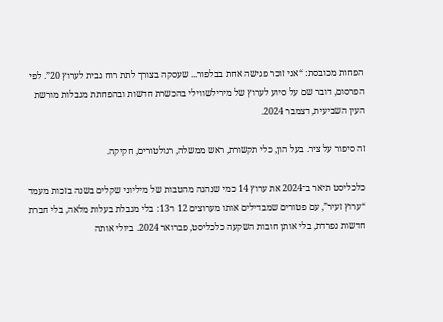הפחות מכובסת: “אני זוכר פגישה אחת בבלפור... שעסקה בצורך לתת רוח גבית לערוץ 20”. לפי הפרסום, דובר שם על סיוע לערוץ של מירילשווילי בהכשרת חדשות ובהפחתת מגבלות מורשת העין השביעית, דצמבר 2024.

זה סיפור על ציר. בעל הון, כלי תקשורת, ראש ממשלה, רגולטורים, חקיקה.

כלכליסט תיאר ב־2024 את ערוץ 14 כמי שנהנה מהטבות של מיליוני שקלים בשנה בזכות מעמד “ערוץ זעיר”, עם פטורים שמבדילים אותו מערוצים 12 ו־13: בלי מגבלת בעלות מלאה, בלי חברת חדשות נפרדת, בלי אותן חובות השקעה כלכליסט, פברואר 2024. ביולי אותה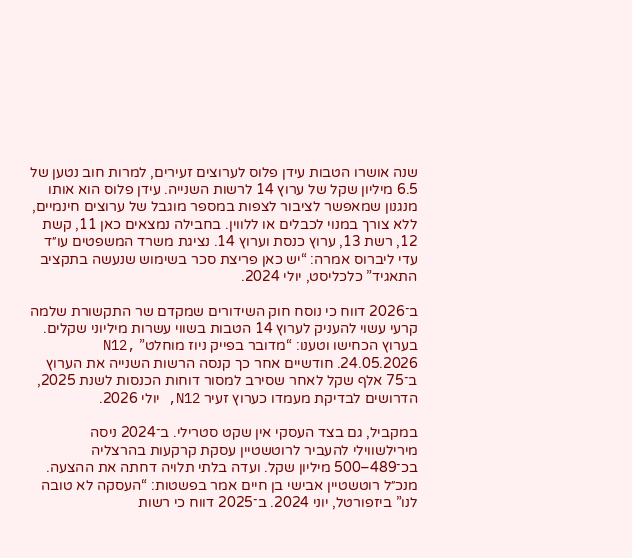שנה אושרו הטבות עידן פלוס לערוצים זעירים, למרות חוב נטען של 6.5 מיליון שקל של ערוץ 14 לרשות השנייה. עידן פלוס הוא אותו מנגנון שמאפשר לציבור לצפות במספר מוגבל של ערוצים חינמיים, ללא צורך במנוי לכבלים או ללווין. בחבילה נמצאים כאן 11, קשת 12, רשת 13, ערוץ כנסת וערוץ 14. נציגת משרד המשפטים עו״ד עדי ליברוס אמרה: “יש כאן פריצת סכר בשימוש שנעשה בתקציב התאגיד” כלכליסט, יולי 2024.

ב־2026 דווח כי נוסח חוק השידורים שמקדם שר התקשורת שלמה קרעי עשוי להעניק לערוץ 14 הטבות בשווי עשרות מיליוני שקלים. בערוץ הכחישו וטענו: “מדובר בפייק ניוז מוחלט” N12, 24.05.2026. חודשיים אחר כך קנסה הרשות השנייה את הערוץ ב־75 אלף שקל לאחר שסירב למסור דוחות הכנסות לשנת 2025, הדרושים לבדיקת מעמדו כערוץ זעיר N12, יולי 2026.

במקביל, גם בצד העסקי אין שקט סטרילי. ב־2024 ניסה מירילשווילי להעביר לרוטשטיין עסקת קרקעות בהרצליה בכ־489–500 מיליון שקל. ועדה בלתי תלויה דחתה את ההצעה. מנכ״ל רוטשטיין אבישי בן חיים אמר בפשטות: “העסקה לא טובה לנו” ביזפורטל, יוני 2024. ב־2025 דווח כי רשות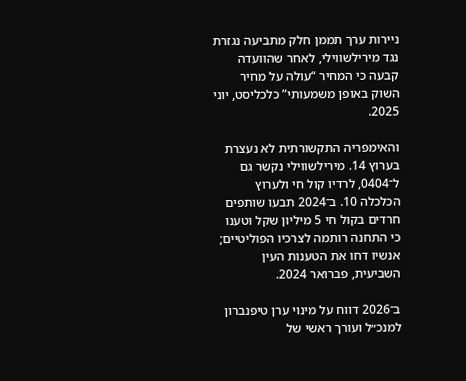ניירות ערך תממן חלק מתביעה נגזרת נגד מירילשווילי, לאחר שהוועדה קבעה כי המחיר “עולה על מחיר השוק באופן משמעותי” כלכליסט, יוני 2025.

והאימפריה התקשורתית לא נעצרת בערוץ 14. מירילשווילי נקשר גם ל־0404, לרדיו קול חי ולערוץ הכלכלה 10. ב־2024 תבעו שותפים חרדים בקול חי 5 מיליון שקל וטענו כי התחנה רותמה לצרכיו הפוליטיים; אנשיו דחו את הטענות העין השביעית, פברואר 2024.

ב־2026 דווח על מינוי ערן טיפנברון למנכ״ל ועורך ראשי של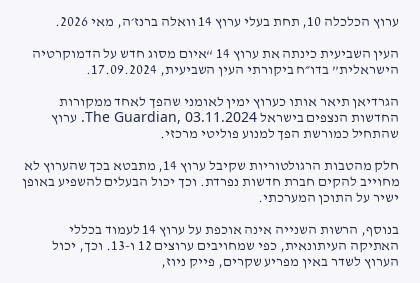ערוץ הכלכלה 10, תחת בעלי ערוץ 14 וואלה ברנז׳ה, מאי 2026.

העין השביעית כינתה את ערוץ 14 “איום מסוג חדש על הדמוקרטיה הישראלית” בדו״ח ביקורתי העין השביעית, 17.09.2024.

הגרדיאן תיאר אותו כערוץ ימין לאומני שהפך לאחד ממקורות החדשות הנצפים בישראל The Guardian, 03.11.2024. ערוץ שהתחיל כמורשת הפך למנוע פוליטי מרכזי.

חלק מהטבות הרגולטוריות שקיבל ערוץ 14, מתבטא בכך שהערוץ לא מחוייב להקים חברת חדשות נפרדת. וכך יכול הבעלים להשפיע באופן ישיר על התוכן המערכתי.

בנוסף, הרשות השנייה אינה אוכפת על ערוץ 14 לעמוד בכללי האתיקה העיתונאית, כפי שמחויבים ערוצים 12 ו-13. וכך, יכול הערוץ לשדר באין מפריע שקרים, פייק ניוז,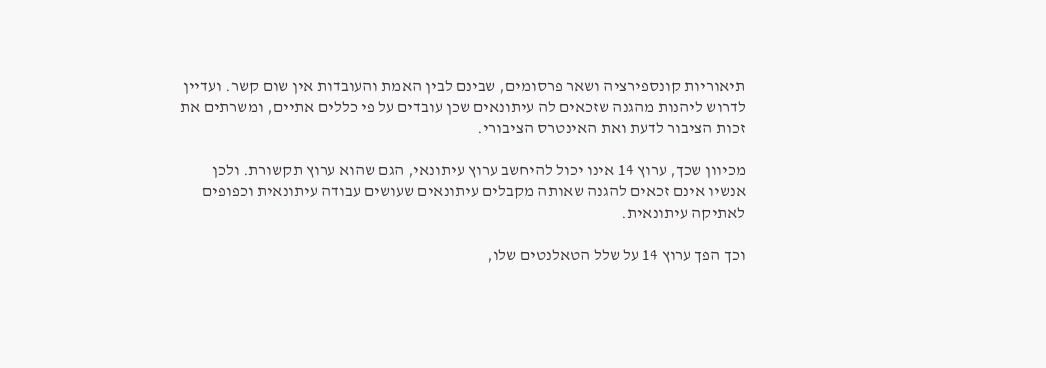תיאוריות קונספירציה ושאר פרסומים, שבינם לבין האמת והעובדות אין שום קשר. ועדיין לדרוש ליהנות מהגנה שזכאים לה עיתונאים שכן עובדים על פי כללים אתיים, ומשרתים את זכות הציבור לדעת ואת האינטרס הציבורי.

מכיוון שכך, ערוץ 14 אינו יכול להיחשב ערוץ עיתונאי, הגם שהוא ערוץ תקשורת. ולכן אנשיו אינם זכאים להגנה שאותה מקבלים עיתונאים שעושים עבודה עיתונאית וכפופים לאתיקה עיתונאית.

וכך הפך ערוץ 14 על שלל הטאלנטים שלו,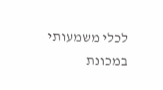לכלי משמעותי במכונת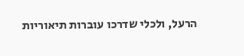הרעל, ולכלי שדרכו עוברות תיאוריות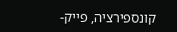קונספירציה, פייק-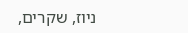ניוז, שקרים,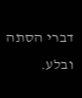דברי הסתה ובלע.